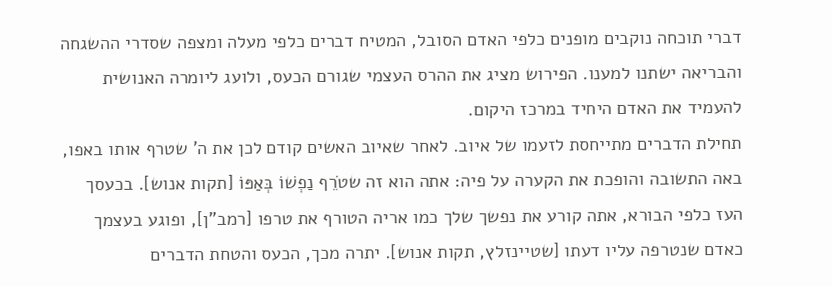דברי תוכחה נוקבים מופנים כלפי האדם הסובל, המטיח דברים כלפי מעלה ומצפה שסדרי ההשגחה והבריאה ישתנו למענו. הפירוש מציג את ההרס העצמי שגורם הכעס, ולועג ליומרה האנושית להעמיד את האדם היחיד במרכז היקום.
תחילת הדברים מתייחסת לזעמו של איוב. לאחר שאיוב האשים קודם לכן את ה' שטרף אותו באפו, באה התשובה והופכת את הקערה על פיה: אתה הוא זה שטֹרֵף נַפְשׁוֹ בְּאַפּוֹ [תקות אנוש]. בכעסך העז כלפי הבורא, אתה קורע את נפשך שלך כמו אריה הטורף את טרפו [רמב"ן], ופוגע בעצמך כאדם שנטרפה עליו דעתו [שטיינזלץ, תקות אנוש]. יתרה מכך, הכעס והטחת הדברים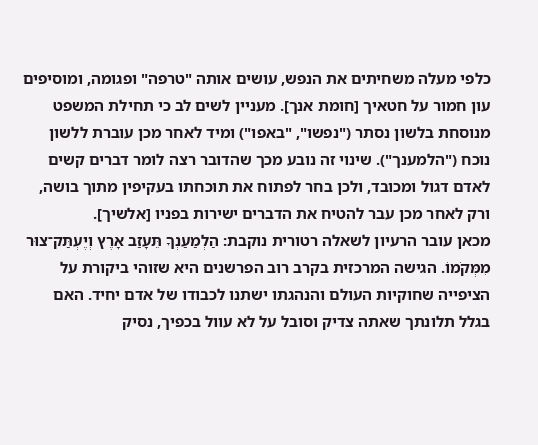כלפי מעלה משחיתים את הנפש, עושים אותה "טרפה" ופגומה, ומוסיפים עון חמור על חטאיך [חומת אנך]. מעניין לשים לב כי תחילת המשפט מנוסחת בלשון נסתר ("נפשו", "באפו") ומיד לאחר מכן עוברת ללשון נוכח ("הלמענך"). שינוי זה נובע מכך שהדובר רצה לומר דברים קשים לאדם דגול ומכובד, ולכן בחר לפתוח את תוכחתו בעקיפין מתוך בושה, ורק לאחר מכן עבר להטיח את הדברים ישירות בפניו [אלשיך].
מכאן עובר הרעיון לשאלה רטורית נוקבת: הַלְמַעַנְךָ תֵּעָזַב אָרֶץ וְיֶעְתַּק־צוּר מִמְּקֹמוֹ. הגישה המרכזית בקרב רוב הפרשנים היא שזוהי ביקורת על הציפייה שחוקיות העולם והנהגתו ישתנו לכבודו של אדם יחיד. האם בגלל תלונתך שאתה צדיק וסובל על לא עוול בכפיך, נסיק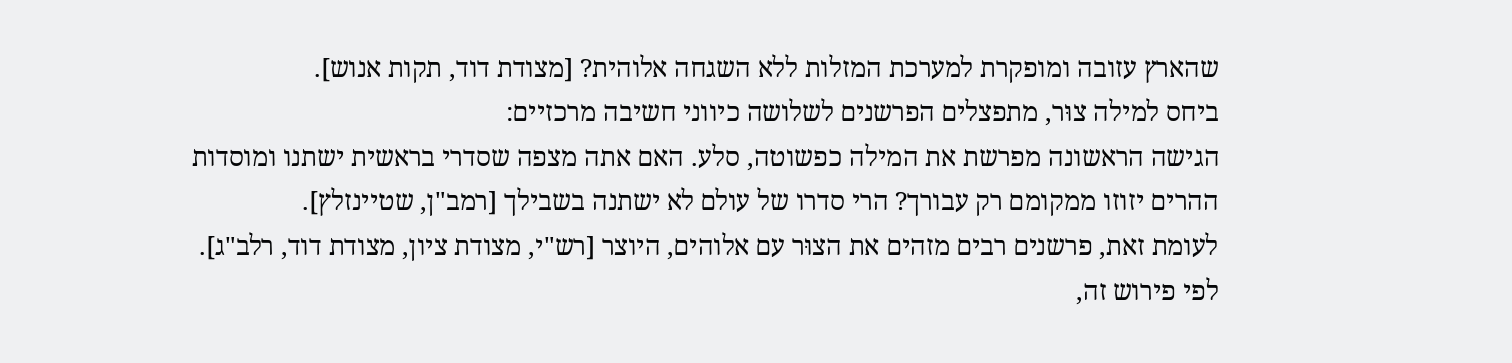שהארץ עזובה ומופקרת למערכת המזלות ללא השגחה אלוהית? [מצודת דוד, תקות אנוש].
ביחס למילה צוּר, מתפצלים הפרשנים לשלושה כיווני חשיבה מרכזיים:
הגישה הראשונה מפרשת את המילה כפשוטה, סלע. האם אתה מצפה שסדרי בראשית ישתנו ומוסדות ההרים יזוזו ממקומם רק עבורך? הרי סדרו של עולם לא ישתנה בשבילך [רמב"ן, שטיינזלץ].
לעומת זאת, פרשנים רבים מזהים את הצוּר עם אלוהים, היוצר [רש"י, מצודת ציון, מצודת דוד, רלב"ג]. לפי פירוש זה,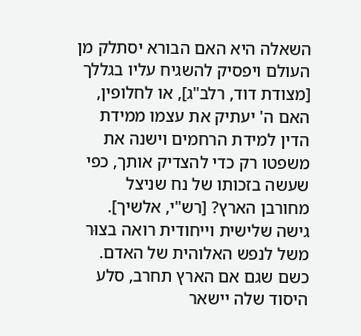השאלה היא האם הבורא יסתלק מן העולם ויפסיק להשגיח עליו בגללך [מצודת דוד, רלב"ג], או לחלופין, האם ה' יעתיק את עצמו ממידת הדין למידת הרחמים וישנה את משפטו רק כדי להצדיק אותך, כפי שעשה בזכותו של נח שניצל מחורבן הארץ? [רש"י, אלשיך].
גישה שלישית וייחודית רואה בצוּר משל לנפש האלוהית של האדם. כשם שגם אם הארץ תחרב, סלע היסוד שלה יישאר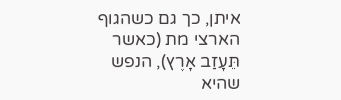איתן, כך גם כשהגוף הארצי מת (כאשר תֵּעָזַב אָרֶץ), הנפש שהיא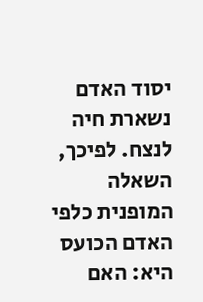יסוד האדם נשארת חיה לנצח. לפיכך, השאלה המופנית כלפי האדם הכועס היא: האם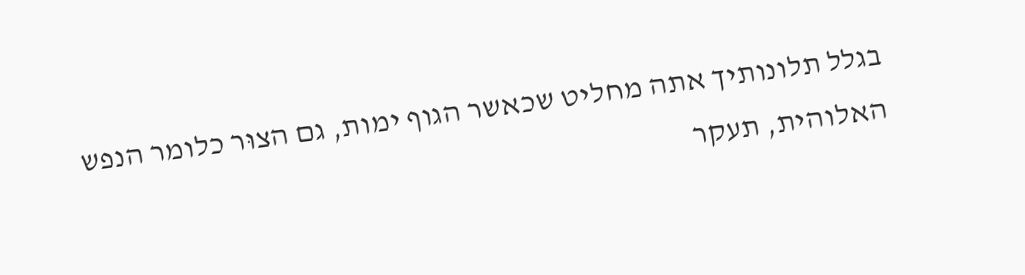בגלל תלונותיך אתה מחליט שכאשר הגוף ימות, גם הצוּר כלומר הנפש האלוהית, תעקר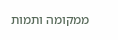ממקומה ותמות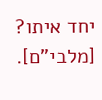יחד איתו? [מלבי"ם].